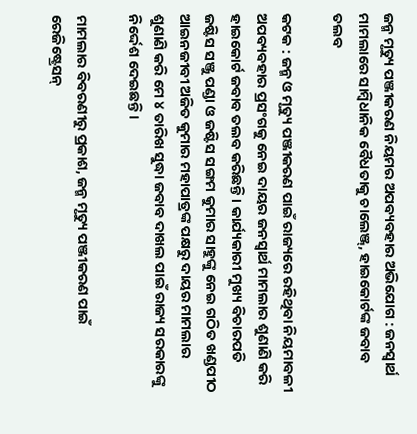ଜନ୍ମ ମୃତ୍ୟୁ ପଞ୍ଜୀକରଣ ନିୟମର ଅପବ୍ୟବହାର ଅଭିଯୋଗ : ଜନସ୍ବାର୍ଥ ମାମଲାରେ ସାମ୍ବିଧାନିକ ବୈଧତାକୁ ଚାଲେଞ୍ଜ୍‌, ହାଇକୋର୍ଟଙ୍କ ଜବାବ ତଲବ

କଟକ : ଜନ୍ମ ଓ ମୃତ୍ୟୁ ପଞ୍ଜୀକରଣ ପାଇଁ ରାଜ୍ୟରେ ରହିଥିବା ନିୟମାବଳୀ ଅପବ୍ୟବହାର ପ୍ରସଂଗକୁ ନେଇ ଦାୟର ଜନସ୍ବା‌ର୍ଥ ମାମଲାର ଶୁଣାଣି କରି ହାଇକୋର୍ଟ ଜବାବ ତଲବ କରିଛନ୍ତି। କାର୍ଯ୍ୟକାରୀ ମୁଖ୍ୟ ବିଚାରପତି ଜଷ୍ଟିସ ସଞ୍ଜୁ ପଣ୍ଡା ଓ ଜଷ୍ଟିସ ସଙ୍ଗମ କୁମାର ସାହୁଙ୍କୁ ନେଇ ଗଠିତ ଖଣ୍ଡପୀଠ ଆଇନଜୀବୀ ଅଜିତ କୁମାର ମହାପାତ୍ରଙ୍କ ପକ୍ଷରୁ ଦାୟର ମାମଲାର ଶୁଣାଣି କରି ମେ ୪ ତାରିଖ ସୁଦ୍ଧା ଜବାବ ଦାଖଲ ପାଇଁ ରାଜ୍ୟ ସରକାରଙ୍କୁ ନିର୍ଦ୍ଦେଶ ଦେଇଛନ୍ତି।

ମାମଲାର ବିବରଣୀରୁ ପ୍ରକାଶ, ଜନ୍ମ ମୃତ୍ୟୁ ପଞ୍ଜୀକରଣ ପାଇଁ ରେଜିଷ୍ଟ୍ରେସନ୍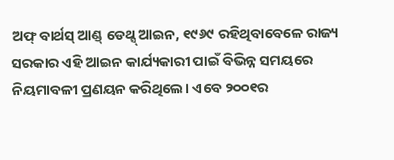ଅଫ୍ ବାର୍ଥସ୍ ଆଣ୍ଡ୍ ଡେଥ୍ସ୍‌ ଆଇନ, ୧୯୬୯ ରହିଥିବାବେଳେ ରାଜ୍ୟ ସରକାର ଏହି ଆଇନ କାର୍ଯ୍ୟକାରୀ ପାଇଁ ବିଭିନ୍ନ ସମୟରେ ନିୟମାବଳୀ ପ୍ରଣୟନ କରିଥିଲେ। ଏବେ ୨୦୦୧ର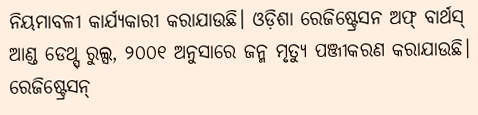ନିୟମାବଳୀ କାର୍ଯ୍ୟକାରୀ କରାଯାଉଛି। ଓଡ଼ିଶା ରେଜିଷ୍ଟ୍ରେସନ ଅଫ୍ ବାର୍ଥସ୍‌ ଆଣ୍ଡ ଡେଥ୍ସ୍‌ ରୁଲ୍ସ, ୨୦୦୧ ଅନୁସାରେ ଜନ୍ମ ମୃତ୍ୟୁ ପଞ୍ଜୀକରଣ କରାଯାଉଛି। ରେଜିଷ୍ଟ୍ରେସନ୍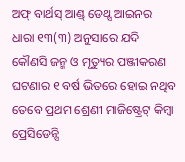ଅଫ୍ ବାର୍ଥସ୍ ଆଣ୍ଡ୍ ଡେଥ୍ସ ଆଇନର ଧାରା ୧୩(୩) ଅନୁସା‌ରେ ଯଦି କୌଣସି ଜନ୍ମ ଓ ମୃତ୍ୟୁର ପଞ୍ଜୀକରଣ ଘଟଣାର ୧ ବର୍ଷ ଭିତରେ ହୋଇ ନଥିବ ତେବେ ପ୍ରଥମ ଶ୍ରେଣୀ ମାଜିଷ୍ଟ୍ରେଟ୍ କିମ୍ବା ପ୍ରେସିଡେନ୍ସି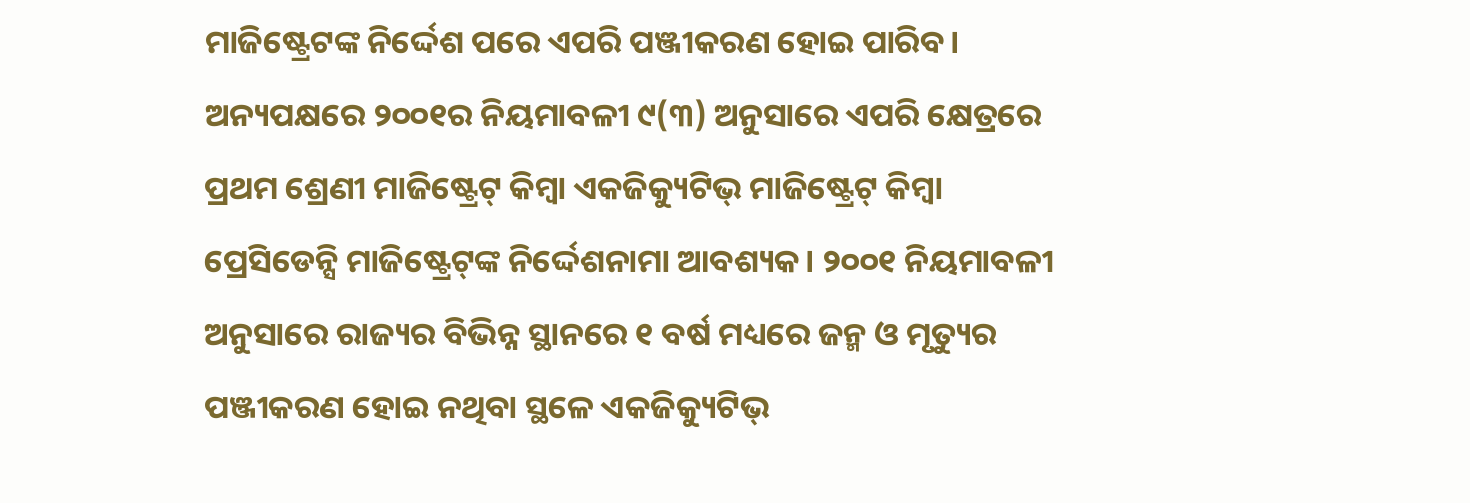ମାଜିଷ୍ଟ୍ରେଟଙ୍କ ନିର୍ଦ୍ଦେଶ ପରେ ଏପରି ପଞ୍ଜୀକରଣ ହୋଇ ପାରିବ। ଅନ୍ୟପକ୍ଷରେ ୨୦୦୧‌ର ନିୟମାବଳୀ ୯(୩) ଅନୁସାରେ ଏପରି କ୍ଷେତ୍ରରେ ପ୍ରଥମ ଶ୍ରେଣୀ ମାଜିଷ୍ଟ୍ରେଟ୍ କିମ୍ବା ଏକଜିକ୍ୟୁଟିଭ୍ ମାଜିଷ୍ଟ୍ରେଟ୍‌ କିମ୍ବା ପ୍ରେସିଡେନ୍ସି ମାଜିଷ୍ଟ୍ରେଟ୍‌ଙ୍କ ନି‌ର୍ଦ୍ଦେଶନାମା ଆବଶ୍ୟକ। ୨୦୦୧ ନିୟମାବଳୀ ଅନୁସାରେ ରାଜ୍ୟର ବିଭିନ୍ନ ସ୍ଥାନରେ ୧ ବର୍ଷ ମଧ୍ୟରେ ଜନ୍ମ ଓ ମୃତ୍ୟୁର ପଞ୍ଜୀକରଣ ହୋଇ ନଥିବା ସ୍ଥଳେ ଏକଜିକ୍ୟୁଟିଭ୍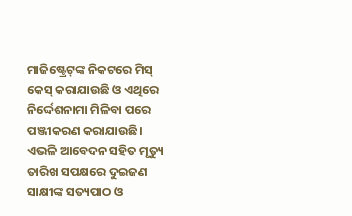ମାଜିଷ୍ଟ୍ରେଟ୍‌ଙ୍କ ନିକଟରେ ମିସ୍ କେସ୍ କରାଯାଉଛି ଓ ଏଥିରେ ନିର୍ଦ୍ଦେଶନାମା ମିଳିବା ପରେ ପଞ୍ଜୀକରଣ କରାଯାଉଛି। ଏଭଳି ଆବେଦନ ସହିତ ମୃତ୍ୟୁ ତାରିଖ ସପକ୍ଷରେ ଦୁଇଜଣ ସାକ୍ଷୀଙ୍କ ସତ୍ୟପାଠ ଓ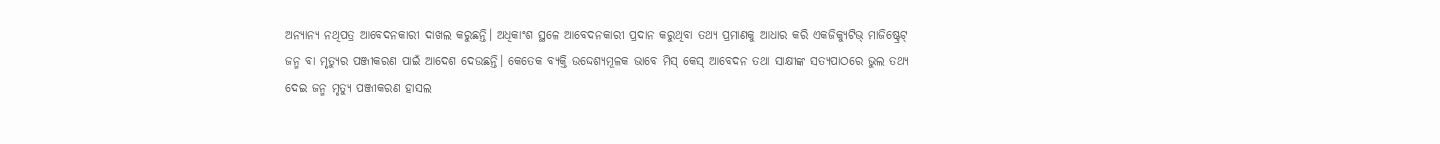ଅନ୍ୟାନ୍ୟ ନଥିପତ୍ର ଆବେଦନକାରୀ ଦାଖଲ କରୁଛନ୍ତି। ଅଧିକାଂଶ ସ୍ଥଳେ ଆବେଦନକାରୀ ପ୍ରଦାନ କରୁଥିବା ତଥ୍ୟ ପ୍ରମାଣକୁ ଆଧାର କରି ଏକଜିକ୍ୟୁଟିଭ୍ ମାଜିଷ୍ଟ୍ରେଟ୍‌ ଜନ୍ମ ବା ମୃତ୍ୟୁର ପଞ୍ଜୀକରଣ ପାଇଁ ଆଦେଶ ଦେଉଛନ୍ତି। କେତେକ ବ୍ୟକ୍ତି ଉଦ୍ଦେଶ୍ୟମୂଳକ ଭାବେ ମିସ୍ କେସ୍ ଆବେଦନ ତଥା ସାକ୍ଷୀଙ୍କ ସତ୍ୟପାଠରେ ଭୁଲ ତଥ୍ୟ ଦେଇ ଜନ୍ମ ମୃତ୍ୟୁ ପଞ୍ଜୀକରଣ ହାସଲ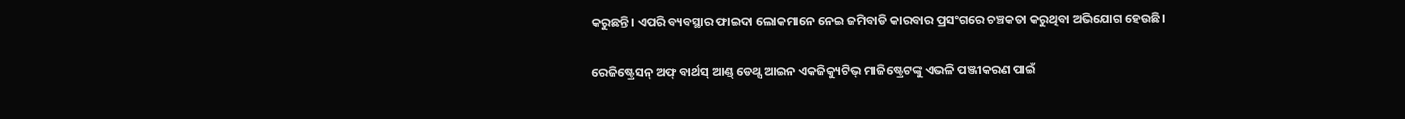କରୁଛନ୍ତି। ଏପରି ବ୍ୟବସ୍ଥାର ଫାଇଦା ଲୋକମାନେ ନେଇ ଜମିବାଡି କାରବାର ପ୍ରସଂଗରେ ଚଞ୍ଚକତା କରୁଥିବା ଅଭିଯୋଗ ହେଉଛି।

ରେଜିଷ୍ଟ୍ରେସନ୍ ଅଫ୍ ବାର୍ଥସ୍ ଆଣ୍ଡ୍ ଡେଥ୍ସ ଆଇନ ଏକଜିକ୍ୟୁଟିଭ୍ ମାଜିଷ୍ଟ୍ରେଟଙ୍କୁ ଏଭଳି ପଞ୍ଜୀକରଣ ପାଇଁ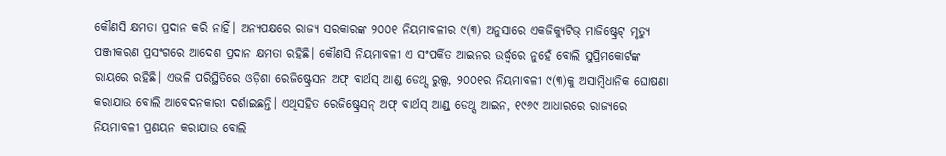କୌଣସି କ୍ଷମତା ପ୍ରଦାନ କରି ନାହିଁ। ଅନ୍ୟପକ୍ଷରେ ରାଜ୍ୟ ସରକାରଙ୍କ ୨୦୦୧ ନିୟମାବଳୀର ୯(୩) ଅନୁସାରେ ଏକଜିକ୍ୟୁଟିଭ୍ ମାଜିଷ୍ଟ୍ରେଟ୍‌ ମୃତ୍ୟୁ ପଞ୍ଜୀକରଣ ପ୍ରସଂଗରେ ଆଦେଶ ପ୍ରଦାନ କ୍ଷମତା ରହିଛି। କୌଣସି ନିୟମାବଳୀ ଏ ସଂପର୍କିତ ଆଇନର ଉର୍ଦ୍ଧ୍ବରେ ନୁହେଁ ବୋଲି ସୁପ୍ରିମକୋର୍ଟଙ୍କ ରାୟରେ ରହିଛି। ଏଭଳି ପରିସ୍ଥିତିରେ ଓଡ଼ିଶା ରେଜିଷ୍ଟ୍ରେସନ ଅଫ୍ ବାର୍ଥସ୍‌ ଆଣ୍ଡ ଡେଥ୍ସ ରୁଲ୍ସ, ୨୦୦୧ର ନିୟମାବଳୀ ୯(୩)କୁ ଅସାମ୍ବିଧାନିକ ଘୋଷଣା କରାଯାଉ ବୋଲି ଆବେଦନକାରୀ ଦର୍ଶାଇଛନ୍ତି। ଏଥିସହିତ ରେଜିଷ୍ଟ୍ରେସନ୍ ଅଫ୍ ବାର୍ଥସ୍ ଆଣ୍ଡ୍ ଡେଥ୍ସ ଆଇନ, ୧୯୬୯ ଆଧାରରେ ରାଜ୍ୟରେ ନିୟମାବଳୀ ପ୍ରଣୟନ କରାଯାଉ ବୋଲି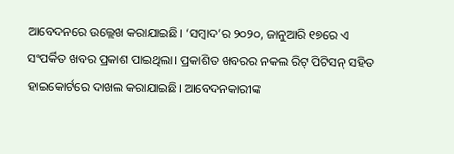ଆବେଦନରେ ଉଲ୍ଲେଖ କରାଯାଇଛି। ‘ସମ୍ବାଦ’ର ୨୦୨୦, ଜାନୁଆରି ୧୭ରେ ଏ ସଂପର୍କିତ ଖବର ପ୍ରକାଶ ପାଇଥିଲା। ପ୍ରକାଶିତ ଖବରର ନକଲ ରିଟ୍ ପିଟିସନ୍ ସହିତ ହାଇକୋର୍ଟରେ ଦାଖଲ କରାଯାଇଛି। ଆବେଦନକାରୀଙ୍କ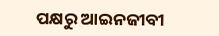ପକ୍ଷରୁ ଆଇନଜୀବୀ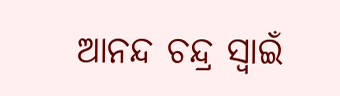ଆନନ୍ଦ ଚନ୍ଦ୍ର ସ୍ବାଇଁ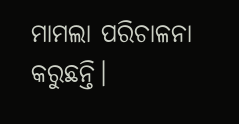ମାମଲା ପରିଚାଳନା କରୁଛନ୍ତି।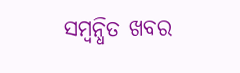ସମ୍ବନ୍ଧିତ ଖବର